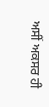ਅਸੀਂ ਅਕਸਰ ਹੀ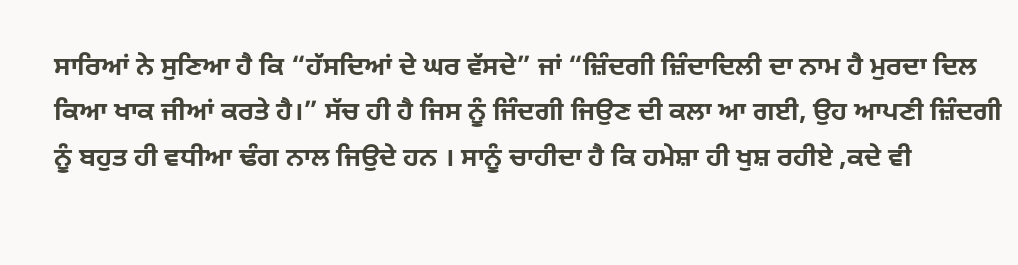ਸਾਰਿਆਂ ਨੇ ਸੁਣਿਆ ਹੈ ਕਿ “ਹੱਸਦਿਆਂ ਦੇ ਘਰ ਵੱਸਦੇ” ਜਾਂ “ਜ਼ਿੰਦਗੀ ਜ਼ਿੰਦਾਦਿਲੀ ਦਾ ਨਾਮ ਹੈ ਮੁਰਦਾ ਦਿਲ ਕਿਆ ਖਾਕ ਜੀਆਂ ਕਰਤੇ ਹੈ।” ਸੱਚ ਹੀ ਹੈ ਜਿਸ ਨੂੰ ਜਿੰਦਗੀ ਜਿਉਣ ਦੀ ਕਲਾ ਆ ਗਈ, ਉਹ ਆਪਣੀ ਜ਼ਿੰਦਗੀ ਨੂੰ ਬਹੁਤ ਹੀ ਵਧੀਆ ਢੰਗ ਨਾਲ ਜਿਉਦੇ ਹਨ । ਸਾਨੂੰ ਚਾਹੀਦਾ ਹੈ ਕਿ ਹਮੇਸ਼ਾ ਹੀ ਖੁਸ਼ ਰਹੀਏ ,ਕਦੇ ਵੀ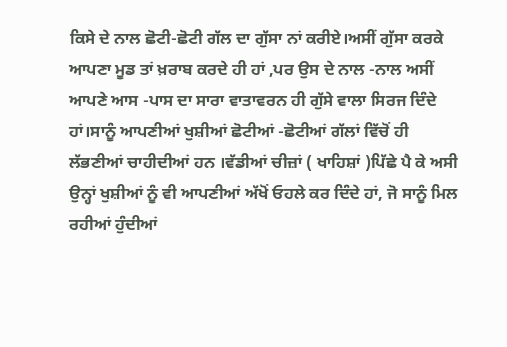ਕਿਸੇ ਦੇ ਨਾਲ ਛੋਟੀ-ਛੋਟੀ ਗੱਲ ਦਾ ਗੁੱਸਾ ਨਾਂ ਕਰੀਏ।ਅਸੀਂ ਗੁੱਸਾ ਕਰਕੇ ਆਪਣਾ ਮੂਡ ਤਾਂ ਖ਼ਰਾਬ ਕਰਦੇ ਹੀ ਹਾਂ ,ਪਰ ਉਸ ਦੇ ਨਾਲ -ਨਾਲ ਅਸੀਂ ਆਪਣੇ ਆਸ -ਪਾਸ ਦਾ ਸਾਰਾ ਵਾਤਾਵਰਨ ਹੀ ਗੁੱਸੇ ਵਾਲਾ ਸਿਰਜ ਦਿੰਦੇ ਹਾਂ।ਸਾਨੂੰ ਆਪਣੀਆਂ ਖੁਸ਼ੀਆਂ ਛੋਟੀਆਂ -ਛੋਟੀਆਂ ਗੱਲਾਂ ਵਿੱਚੋਂ ਹੀ ਲੱਭਣੀਆਂ ਚਾਹੀਦੀਆਂ ਹਨ ।ਵੱਡੀਆਂ ਚੀਜ਼ਾਂ ( ਖਾਹਿਸ਼ਾਂ )ਪਿੱਛੇ ਪੈ ਕੇ ਅਸੀ ਉਨ੍ਹਾਂ ਖੁਸ਼ੀਆਂ ਨੂੰ ਵੀ ਆਪਣੀਆਂ ਅੱਖੋਂ ਓਹਲੇ ਕਰ ਦਿੰਦੇ ਹਾਂ, ਜੋ ਸਾਨੂੰ ਮਿਲ ਰਹੀਆਂ ਹੁੰਦੀਆਂ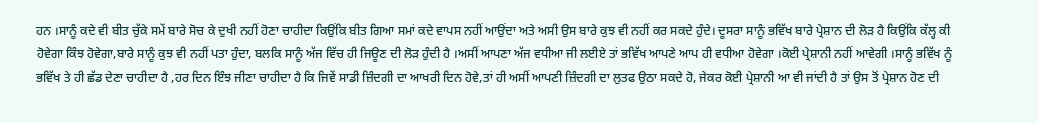ਹਨ ।ਸਾਨੂੰ ਕਦੇ ਵੀ ਬੀਤ ਚੁੱਕੇ ਸਮੇਂ ਬਾਰੇ ਸੋਚ ਕੇ ਦੁਖੀ ਨਹੀਂ ਹੋਣਾ ਚਾਹੀਦਾ ਕਿਉਂਕਿ ਬੀਤ ਗਿਆ ਸਮਾਂ ਕਦੇ ਵਾਪਸ ਨਹੀਂ ਆਉਂਦਾ ਅਤੇ ਅਸੀ ਉਸ ਬਾਰੇ ਕੁਝ ਵੀ ਨਹੀਂ ਕਰ ਸਕਦੇ ਹੁੰਦੇ। ਦੂਸਰਾ ਸਾਨੂੰ ਭਵਿੱਖ ਬਾਰੇ ਪ੍ਰੇਸ਼ਾਨ ਦੀ ਲੋੜ ਹੈ ਕਿਉਂਕਿ ਕੱਲ੍ਹ ਕੀ ਹੋਵੇਗਾ ਕਿੰਝ ਹੋਵੇਗਾ,ਬਾਰੇ ਸਾਨੂੰ ਕੁਝ ਵੀ ਨਹੀਂ ਪਤਾ ਹੁੰਦਾ, ਬਲਕਿ ਸਾਨੂੰ ਅੱਜ ਵਿੱਚ ਹੀ ਜਿਊਣ ਦੀ ਲੋੜ ਹੁੰਦੀ ਹੈ ।ਅਸੀਂ ਆਪਣਾ ਅੱਜ ਵਧੀਆ ਜੀ ਲਈਏ ਤਾਂ ਭਵਿੱਖ ਆਪਣੇ ਆਪ ਹੀ ਵਧੀਆ ਹੋਵੇਗਾ ।ਕੋਈ ਪ੍ਰੇਸ਼ਾਨੀ ਨਹੀਂ ਆਵੇਗੀ ।ਸਾਨੂੰ ਭਵਿੱਖ ਨੂੰ ਭਵਿੱਖ ਤੇ ਹੀ ਛੱਡ ਦੇਣਾ ਚਾਹੀਦਾ ਹੈ ,ਹਰ ਦਿਨ ਇੰਝ ਜੀਣਾ ਚਾਹੀਦਾ ਹੈ ਕਿ ਜਿਵੇਂ ਸਾਡੀ ਜ਼ਿੰਦਗੀ ਦਾ ਆਖਰੀ ਦਿਨ ਹੋਵੇ,ਤਾਂ ਹੀ ਅਸੀਂ ਆਪਣੀ ਜ਼ਿੰਦਗੀ ਦਾ ਲੁਤਫ ਉਠਾ ਸਕਦੇ ਹੋ, ਜੇਕਰ ਕੋਈ ਪ੍ਰੇਸ਼ਾਨੀ ਆ ਵੀ ਜਾਂਦੀ ਹੈ ਤਾਂ ਉਸ ਤੋਂ ਪ੍ਰੇਸ਼ਾਨ ਹੋਣ ਦੀ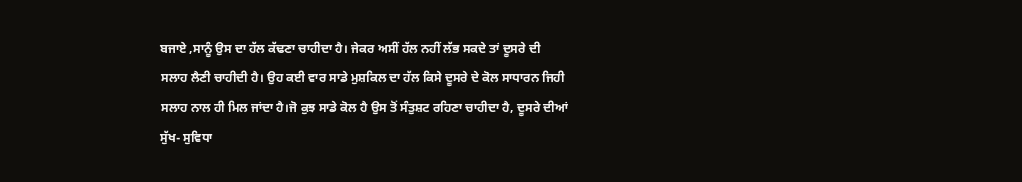ਬਜਾਏ ,ਸਾਨੂੰ ਉਸ ਦਾ ਹੱਲ ਕੱਢਣਾ ਚਾਹੀਦਾ ਹੈ। ਜੇਕਰ ਅਸੀਂ ਹੱਲ ਨਹੀਂ ਲੱਭ ਸਕਦੇ ਤਾਂ ਦੂਸਰੇ ਦੀ ਸਲਾਹ ਲੈਣੀ ਚਾਹੀਦੀ ਹੈ। ਉਹ ਕਈ ਵਾਰ ਸਾਡੇ ਮੁਸ਼ਕਿਲ ਦਾ ਹੱਲ ਕਿਸੇ ਦੂਸਰੇ ਦੇ ਕੋਲ ਸਾਧਾਰਨ ਜਿਹੀ ਸਲਾਹ ਨਾਲ ਹੀ ਮਿਲ ਜਾਂਦਾ ਹੈ।ਜੋ ਕੁਝ ਸਾਡੇ ਕੋਲ ਹੈ ਉਸ ਤੋਂ ਸੰਤੁਸ਼ਟ ਰਹਿਣਾ ਚਾਹੀਦਾ ਹੈ, ਦੂਸਰੇ ਦੀਆਂ ਸੁੱਖ- ਸੁਵਿਧਾ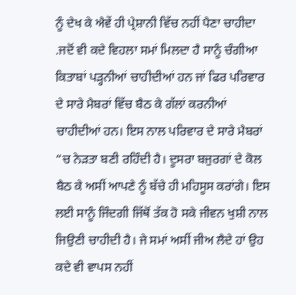ਨੂੰ ਦੇਖ ਕੇ ਐਵੇਂ ਹੀ ਪ੍ਰੇਸ਼ਾਨੀ ਵਿੱਚ ਨਹੀਂ ਪੈਣਾ ਚਾਹੀਦਾ .ਜਦੋਂ ਵੀ ਕਦੇ ਵਿਹਲਾ ਸਮਾਂ ਮਿਲਦਾ ਹੈ ਸਾਨੂੰ ਚੰਗੀਆ ਕਿਤਾਬਾਂ ਪੜ੍ਹਨੀਆਂ ਚਾਹੀਦੀਆਂ ਹਨ ਜਾਂ ਫਿਰ ਪਰਿਵਾਰ ਦੇ ਸਾਰੇ ਮੈਬਰਾਂ ਵਿੱਚ ਬੈਠ ਕੇ ਗੱਲਾਂ ਕਰਨੀਆਂ ਚਾਹੀਦੀਆਂ ਹਨ। ਇਸ ਨਾਲ ਪਰਿਵਾਰ ਦੇ ਸਾਰੇ ਮੈਬਰਾਂ “ਚ ਨੇੜਤਾ ਬਣੀ ਰਹਿੰਦੀ ਹੈ। ਦੂਸਰਾ ਬਜੁਰਗਾਂ ਦੇ ਕੋਲ ਬੈਠ ਕੇ ਅਸੀਂ ਆਪਣੇ ਨੂੰ ਬੱਚੇ ਹੀ ਮਹਿਸੂਸ ਕਰਾਂਗੇ। ਇਸ ਲਈ ਸਾਨੂੰ ਜਿੰਦਗੀ ਜਿੱਥੋਂ ਤੱਕ ਹੋ ਸਕੇ ਜੀਵਨ ਖੁਸ਼ੀ ਨਾਲ ਜਿਉਣੀ ਚਾਹੀਦੀ ਹੈ। ਜੇ ਸਮਾਂ ਅਸੀਂ ਜੀਅ ਲੈਦੇ ਹਾਂ ਉਹ ਕਦੇ ਵੀ ਵਾਪਸ ਨਹੀਂ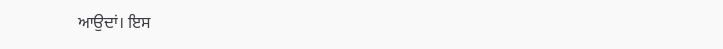ਆਉਦਾਂ। ਇਸ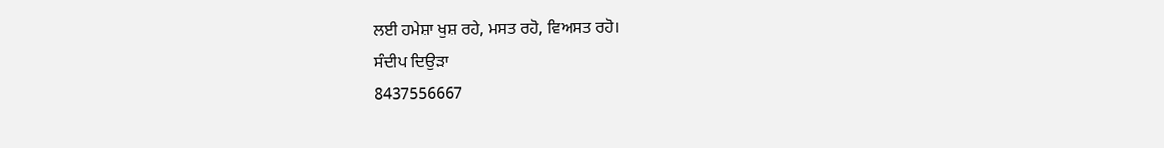ਲਈ ਹਮੇਸ਼ਾ ਖੁਸ਼ ਰਹੇ, ਮਸਤ ਰਹੋ, ਵਿਅਸਤ ਰਹੋ।
ਸੰਦੀਪ ਦਿਉੜਾ
8437556667